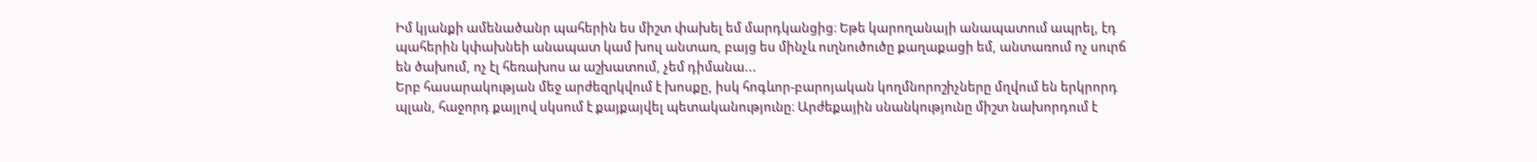Իմ կյանքի ամենածանր պահերին ես միշտ փախել եմ մարդկանցից։ Եթե կարողանայի անապատում ապրել, էդ պահերին կփախնեի անապատ կամ խուլ անտառ, բայց ես մինչև ուղնուծուծը քաղաքացի եմ, անտառում ոչ սուրճ են ծախում, ոչ էլ հեռախոս ա աշխատում, չեմ դիմանա...
Երբ հասարակության մեջ արժեզրկվում է խոսքը, իսկ հոգևոր-բարոյական կողմնորոշիչները մղվում են երկրորդ պլան, հաջորդ քայլով սկսում է քայքայվել պետականությունը։ Արժեքային սնանկությունը միշտ նախորդում է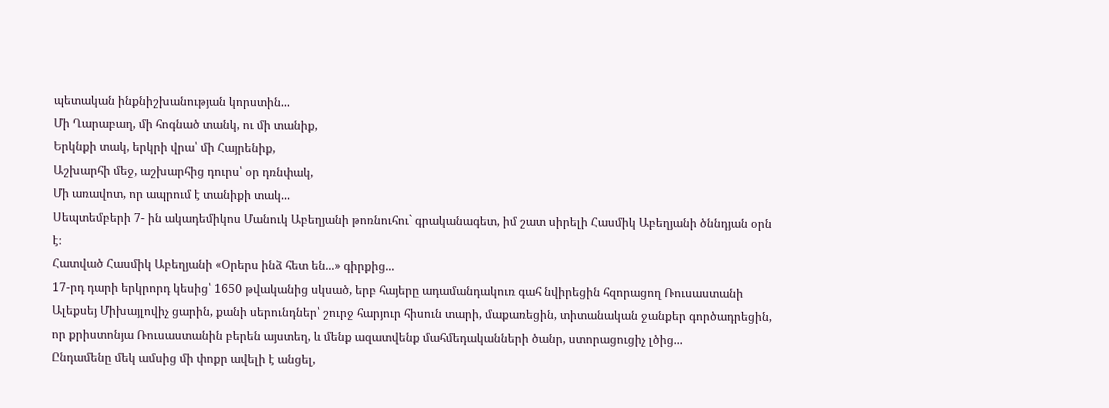պետական ինքնիշխանության կորստին...
Մի Ղարաբաղ, մի հոգնած տանկ, ու մի տանիք,
Երկնքի տակ, երկրի վրա՝ մի Հայրենիք,
Աշխարհի մեջ, աշխարհից դուրս՝ օր դռնփակ,
Մի առավոտ, որ ապրում է տանիքի տակ...
Սեպտեմբերի 7- ին ակադեմիկոս Մանուկ Աբեղյանի թոռնուհու` գրականագետ, իմ շատ սիրելի Հասմիկ Աբեղյանի ծննդյան օրն է։
Հատված Հասմիկ Աբեղյանի «Օրերս ինձ հետ են...» գիրքից...
17-րդ դարի երկրորդ կեսից՝ 1650 թվականից սկսած, երբ հայերը ադամանդակուռ գահ նվիրեցին հզորացող Ռուսաստանի Ալեքսեյ Միխայլովիչ ցարին, քանի սերունդներ՝ շուրջ հարյուր հիսուն տարի, մաքառեցին, տիտանական ջանքեր գործադրեցին, որ քրիստոնյա Ռուսաստանին բերեն այստեղ, և մենք ազատվենք մահմեդականների ծանր, ստորացուցիչ լծից...
Ընդամենը մեկ ամսից մի փոքր ավելի է անցել,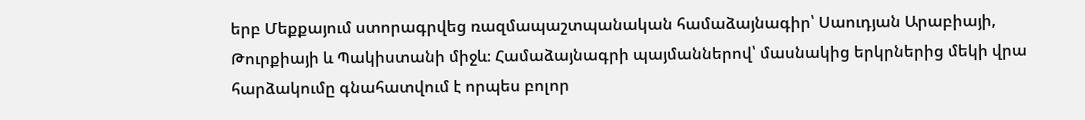երբ Մեքքայում ստորագրվեց ռազմապաշտպանական համաձայնագիր՝ Սաուդյան Արաբիայի, Թուրքիայի և Պակիստանի միջև։ Համաձայնագրի պայմաններով՝ մասնակից երկրներից մեկի վրա հարձակումը գնահատվում է որպես բոլոր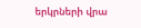երկրների վրա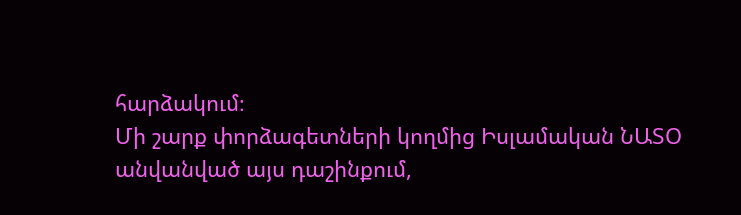հարձակում։
Մի շարք փորձագետների կողմից Իսլամական ՆԱՏՕ անվանված այս դաշինքում,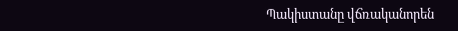Պակիստանը վճռականորեն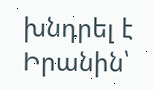խնդրել է Իրանին՝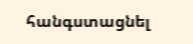հանգստացնել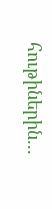հութիներին...